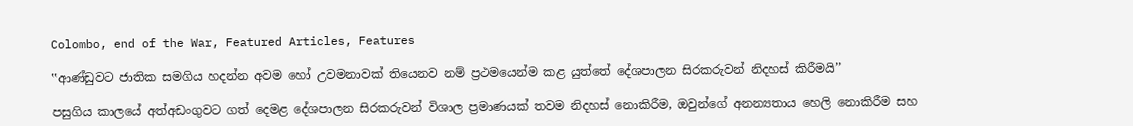Colombo, end of the War, Featured Articles, Features

‛‛ආණ්ඩුවට ජාතික සමගිය හදන්න අවම හෝ උවමනාවක් තියෙනව නම් ප්‍රථමයෙන්ම කළ යුත්තේ දේශපාලන සිරකරුවන් නිදහස් කිරීමයි’’

පසුගිය කාලයේ අත්අඩංගුවට ගත් දෙමළ දේශපාලන සිරකරුවන් විශාල ප්‍රමාණයක් තවම නිදහස් නොකිරීම, ඔවුන්ගේ අනන්‍යතාය හෙලි නොකිරීම සහ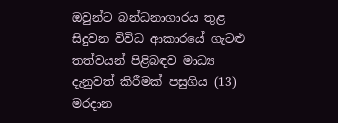ඔවුන්ට බන්ධනාගාරය තුළ සිදුවන විවිධ ආකාරයේ ගැටළු තත්වයන් පිළිබඳව මාධ්‍ය දැනුවත් කිරීමක් පසුගිය (13) මරදාන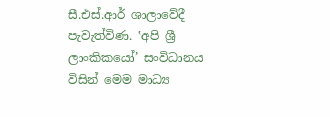සී.එස්.ආර් ශාලාවේදී පැවැත්විණ. ‛අපි ශ්‍රී ලාංකිකයෝ’ සංවිධානය විසින් මෙම මාධ්‍ය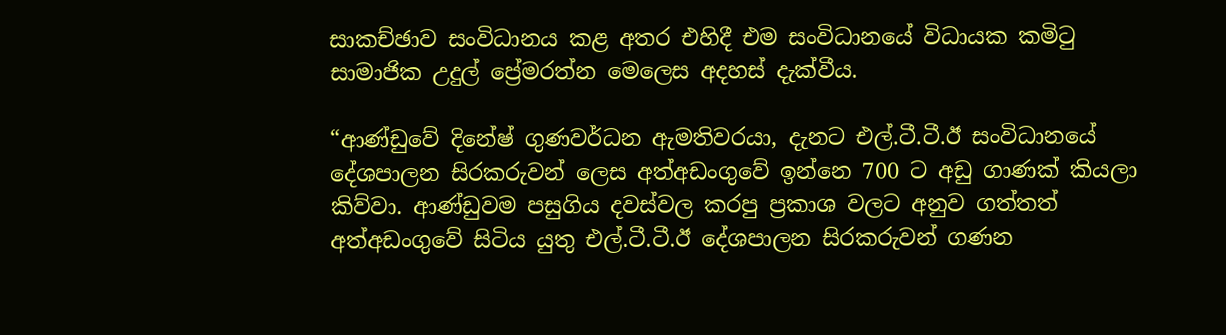සාකච්ඡාව සංවිධානය කළ අතර එහිදී එම සංවිධානයේ විධායක කමිටු සාමාජික උදුල් ප්‍රේමරත්න මෙලෙස අදහස් දැක්වීය.

“ආණ්ඩුවේ දිනේෂ් ගුණවර්ධන ඇමතිවරයා, දැනට එල්.ටී.ටී.ඊ සංවිධානයේ දේශපාලන සිරකරුවන් ලෙස අත්අඩංගුවේ ඉන්නෙ 700 ට අඩු ගාණක් කියලා කිව්වා. ආණ්ඩුවම පසුගිය දවස්වල කරපු ප්‍රකාශ වලට අනුව ගත්තත් අත්අඩංගුවේ සිටිය යුතු එල්.ටී.ටී.ඊ දේශපාලන සිරකරුවන් ගණන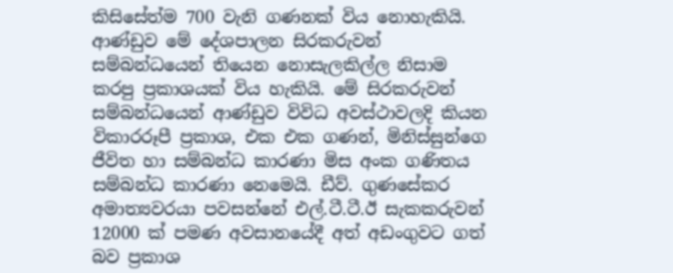කිසිසේත්ම 700 වැනි ගණනක් විය නොහැකියි. ආණ්ඩුව මේ දේශපාලන සිරකරුවන් සම්බන්ධයෙන් තියෙන නොසැලකිල්ල නිසාම කරපු ප්‍රකාශයක් විය හැකියි. මේ සිරකරුවන් සම්බන්ධයෙන් ආණ්ඩුව විවිධ අවස්ථාවලදි කියන විකාරරූපී ප්‍රකාශ, එක එක ගණන්, මිනිස්සුන්ගෙ ජීවිත හා සම්බන්ධ කාරණා මිස අංක ගණිතය සම්බන්ධ කාරණා නෙමෙයි. ඩීව්. ගුණසේකර අමාත්‍යවරයා පවසන්නේ එල්.ටී.ටී.ඊ සැකකරුවන් 12000 ක් පමණ අවසානයේදී අත් අඩංගුවට ගත් බව ප්‍රකාශ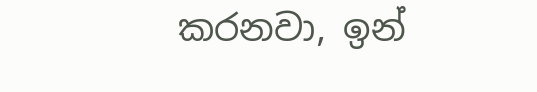කරනවා, ඉන්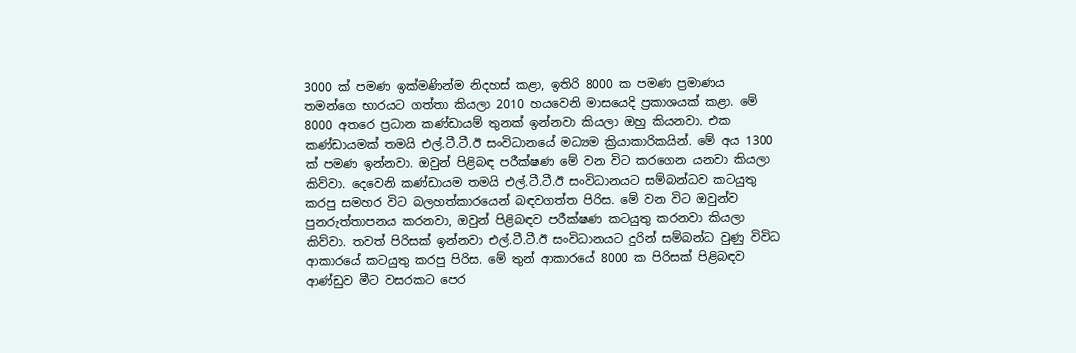3000 ක් පමණ ඉක්මණින්ම නිදහස් කළා, ඉතිරි 8000 ක පමණ ප්‍රමාණය තමන්ගෙ භාරයට ගත්තා කියලා 2010 හයවෙනි මාසයෙදි ප්‍රකාශයක් කළා. මේ 8000 අතරෙ ප්‍රධාන කණ්ඩායම් තුනක් ඉන්නවා කියලා ඔහු කියනවා. එක කණ්ඩායමක් තමයි එල්.ටී.ටී.ඊ සංවිධානයේ මධ්‍යම ක්‍රියාකාරිකයින්. මේ අය 1300 ක් පමණ ඉන්නවා. ඔවුන් පිළිබඳ පරීක්ෂණ මේ වන විට කරගෙන යනවා කියලා කිව්වා. දෙවෙනි කණ්ඩායම තමයි එල්.ටී.ටී.ඊ සංවිධානයට සම්බන්ධව කටයුතු කරපු සමහර විට බලහත්කාරයෙන් බඳවගත්ත පිරිස. මේ වන විට ඔවුන්ව පුනරුත්තාපනය කරනවා, ඔවුන් පිළිබඳව පරීක්ෂණ කටයුතු කරනවා කියලා කිව්වා. තවත් පිරිසක් ඉන්නවා එල්.ටී.ටී.ඊ සංවිධානයට දුරින් සම්බන්ධ වුණු විවිධ ආකාරයේ කටයුතු කරපු පිරිස. මේ තුන් ආකාරයේ 8000 ක පිරිසක් පිළිබඳව ආණ්ඩුව මීට වසරකට පෙර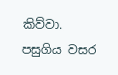කිව්වා. පසුගිය වසර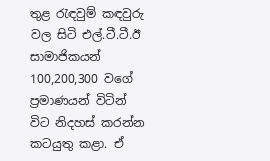තුළ රැඳවුම් කඳවුරු වල සිටි එල්.ටී.ටී.ඊ සාමාජිකයන් 100,200,300 වගේ ප්‍රමාණයන් විටින් විට නිදහස් කරන්න කටයුතු කළා. ඒ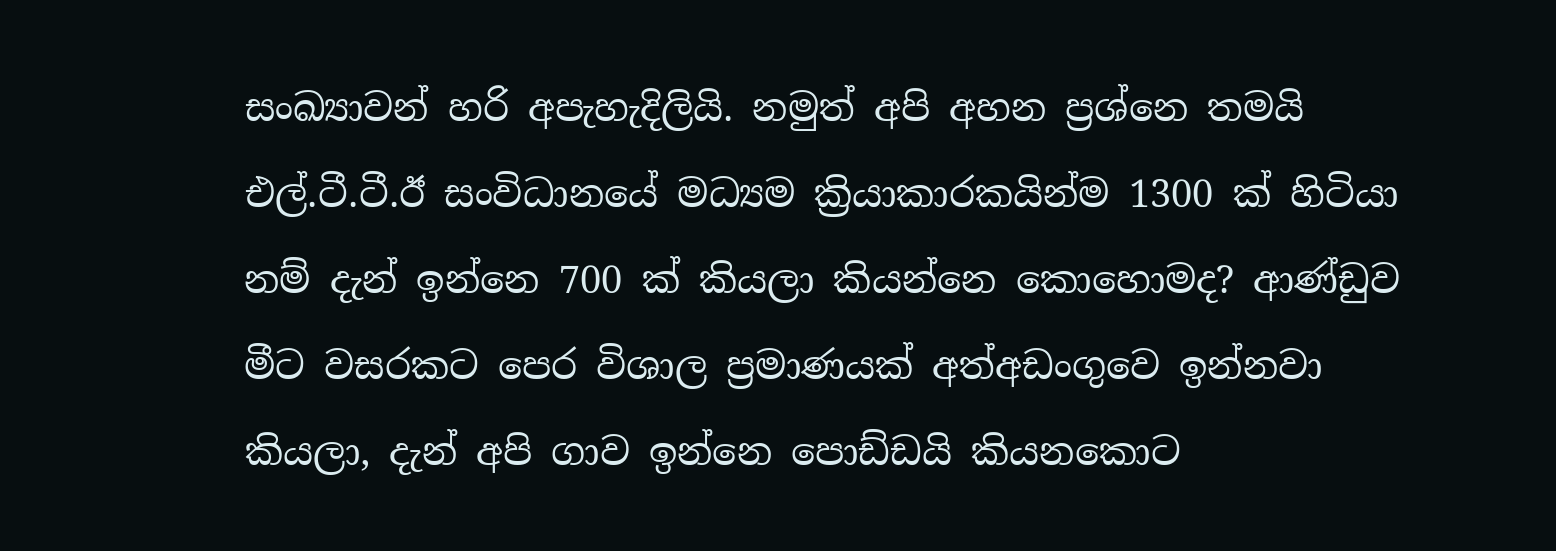සංඛ්‍යාවන් හරි අපැහැදිලියි. නමුත් අපි අහන ප්‍රශ්නෙ තමයි එල්.ටී.ටී.ඊ සංවිධානයේ මධ්‍යම ක්‍රියාකාරකයින්ම 1300 ක් හිටියා නම් දැන් ඉන්නෙ 700 ක් කියලා කියන්නෙ කොහොමද? ආණ්ඩුව මීට වසරකට පෙර විශාල ප්‍රමාණයක් අත්අඩංගුවෙ ඉන්නවා කියලා, දැන් අපි ගාව ඉන්නෙ පොඩ්ඩයි කියනකොට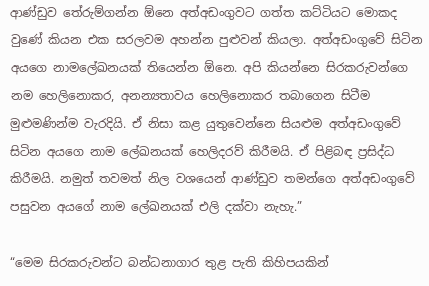ආණ්ඩුව තේරුම්ගන්න ඕනෙ අත්අඩංගුවට ගත්ත කට්ටියට මොකද වුණේ කියන එක සරලවම අහන්න පුළුවන් කියලා. අත්අඩංගුවේ සිටින අයගෙ නාමලේඛනයක් තියෙන්න ඕනෙ. අපි කියන්නෙ සිරකරුවන්ගෙ නම හෙලිනොකර, අනන්‍යතාවය හෙලිනොකර තබාගෙන සිටීම මුළුමණින්ම වැරදියි. ඒ නිසා කළ යුතුවෙන්නෙ සියළුම අත්අඩංගුවේ සිටින අයගෙ නාම ලේඛනයක් හෙලිදරව් කිරීමයි. ඒ පිළිබඳ ප්‍රසිද්ධ කිරීමයි. නමුත් තවමත් නිල වශයෙන් ආණ්ඩුව තමන්ගෙ අත්අඩංගුවේ පසුවන අයගේ නාම ලේඛනයක් එලි දක්වා නැහැ.”

“මෙම සිරකරුවන්ට බන්ධනාගාර තුළ පැති කිහිපයකින්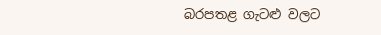බරපතළ ගැටළු වලට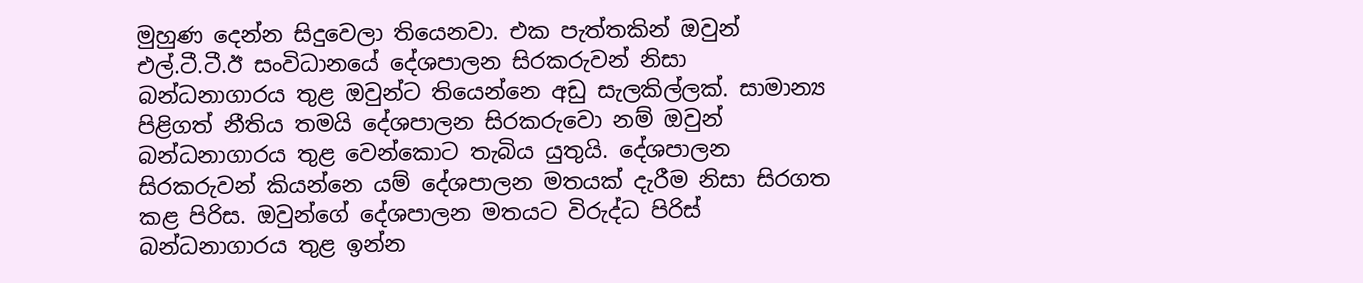මුහුණ දෙන්න සිදුවෙලා තියෙනවා. එක පැත්තකින් ඔවුන් එල්.ටී.ටී.ඊ සංවිධානයේ දේශපාලන සිරකරුවන් නිසා බන්ධනාගාරය තුළ ඔවුන්ට තියෙන්නෙ අඩු සැලකිල්ලක්. සාමාන්‍ය පිළිගත් නීතිය තමයි දේශපාලන සිරකරුවො නම් ඔවුන් බන්ධනාගාරය තුළ වෙන්කොට තැබිය යුතුයි. දේශපාලන සිරකරුවන් කියන්නෙ යම් දේශපාලන මතයක් දැරීම නිසා සිරගත කළ පිරිස. ඔවුන්ගේ දේශපාලන මතයට විරුද්ධ පිරිස් බන්ධනාගාරය තුළ ඉන්න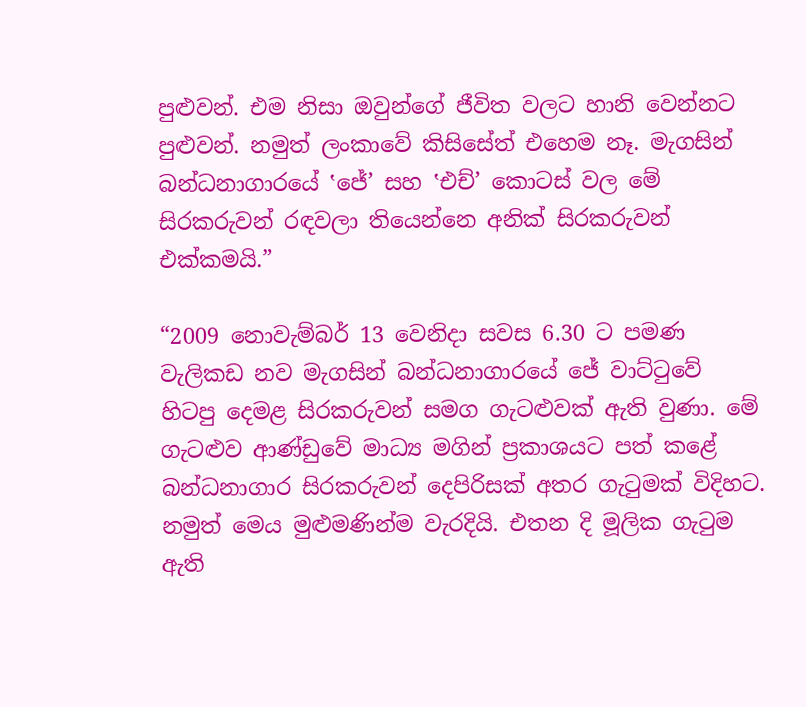පුළුවන්. එම නිසා ඔවුන්ගේ ජීවිත වලට හානි වෙන්නට පුළුවන්. නමුත් ලංකාවේ කිසිසේත් එහෙම නෑ. මැගසින් බන්ධනාගාරයේ ‛ජේ’ සහ ‛එච්’ කොටස් වල මේ සිරකරුවන් රඳවලා තියෙන්නෙ අනික් සිරකරුවන් එක්කමයි.”

“2009 නොවැම්බර් 13 වෙනිදා සවස 6.30 ට පමණ වැලිකඩ නව මැගසින් බන්ධනාගාරයේ ජේ වාට්ටුවේ හිටපු දෙමළ සිරකරුවන් සමග ගැටළුවක් ඇති වුණා. මේ ගැටළුව ආණ්ඩුවේ මාධ්‍ය මගින් ප්‍රකාශයට පත් කළේ බන්ධනාගාර සිරකරුවන් දෙපිරිසක් අතර ගැටුමක් විදිහට. නමුත් මෙය මුළුමණින්ම වැරදියි. එතන දි මූලික ගැටුම ඇති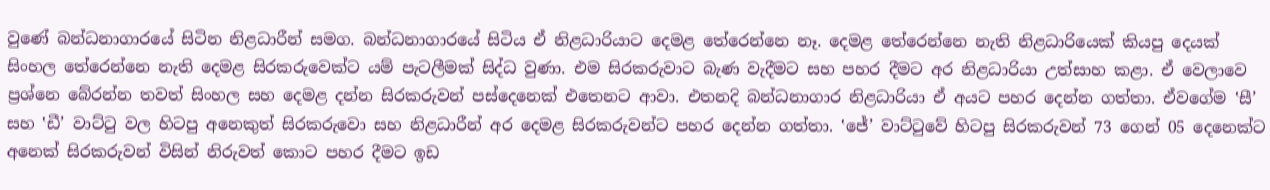වුණේ බන්ධනාගාරයේ සිටින නිළධාරීන් සමග. බන්ධනාගාරයේ සිටිය ඒ නිළධාරියාට දෙමළ තේරෙන්නෙ නෑ. දෙමළ තේරෙන්නෙ නැති නිළධාරියෙක් කියපු දෙයක් සිංහල තේරෙන්නෙ නැති දෙමළ සිරකරුවෙක්ට යම් පැටලීමක් සිද්ධ වුණා. එම සිරකරුවාට බැණ වැදීමට සහ පහර දීමට අර නිළධාරියා උත්සාහ කළා. ඒ වෙලාවෙ ප්‍රශ්නෙ බේරන්න තවත් සිංහල සහ දෙමළ දන්න සිරකරුවන් පස්දෙනෙක් එතෙනට ආවා. එතනදි බන්ධනාගාර නිළධාරියා ඒ අයට පහර දෙන්න ගත්තා. ඒවගේම ‛සී’ සහ ‛ඩී’ වාට්ටු වල හිටපු අනෙකුත් සිරකරුවො සහ නිළධාරීන් අර දෙමළ සිරකරුවන්ට පහර දෙන්න ගත්තා. ‛ජේ’ වාට්ටුවේ හිටපු සිරකරුවන් 73 ගෙන් 05 දෙනෙක්ට අනෙක් සිරකරුවන් විසින් නිරුවත් කොට පහර දීමට ඉඩ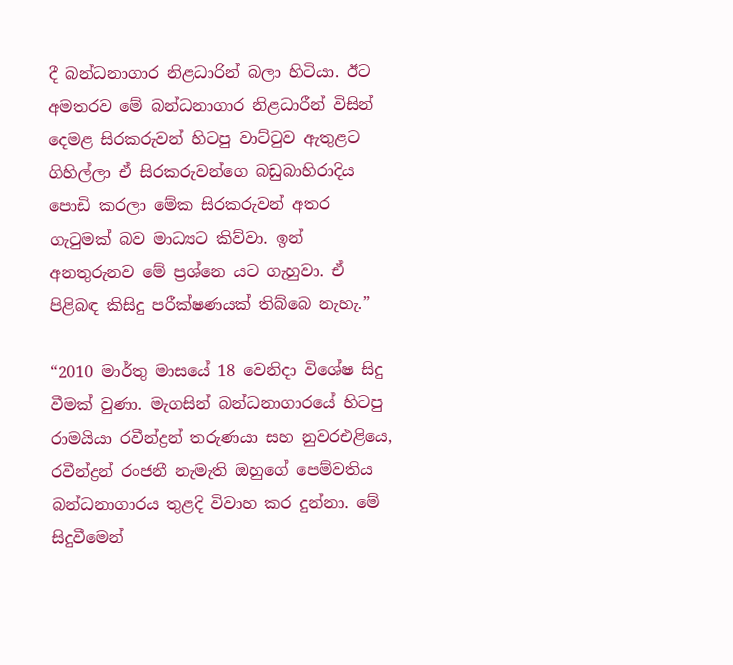දී බන්ධනාගාර නිළධාරින් බලා හිටියා. ඊට අමතරව මේ බන්ධනාගාර නිළධාරීන් විසින් දෙමළ සිරකරුවන් හිටපු වාට්ටුව ඇතුළට ගිහිල්ලා ඒ සිරකරුවන්ගෙ බඩුබාහිරාදිය පොඩි කරලා මේක සිරකරුවන් අතර ගැටුමක් බව මාධ්‍යට කිව්වා. ඉන් අනතුරුනව මේ ප්‍රශ්නෙ යට ගැහුවා. ඒ පිළිබඳ කිසිදු පරීක්ෂණයක් තිබ්බෙ නැහැ.”

“2010 මාර්තු මාසයේ 18 වෙනිදා විශේෂ සිදු වීමක් වුණා. මැගසින් බන්ධනාගාරයේ හිටපු රාමයියා රවීන්ද්‍රන් තරුණයා සහ නුවරඑළියෙ, රවීන්ද්‍රන් රංජනී නැමැති ඔහුගේ පෙම්වතිය බන්ධනාගාරය තුළදි විවාහ කර දුන්නා. මේ සිදුවීමෙන්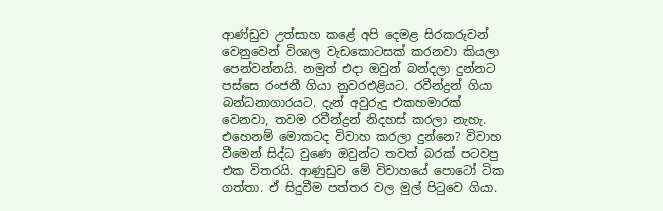ආණ්ඩුව උත්සාහ කළේ අපි දෙමළ සිරකරුවන් වෙනුවෙන් විශාල වැඩකොටසක් කරනවා කියලා පෙන්වන්නයි. නමුත් එදා ඔවුන් බන්දලා දුන්නට පස්සෙ රංජනී ගියා නුවරඑළියට. රවීන්ද්‍රන් ගියා බන්ධනාගාරයට. දැන් අවුරුදු එකහමාරක් වෙනවා, තවම රවීන්ද්‍රන් නිදහස් කරලා නැහැ. එහෙනම් මොකටද විවාහ කරලා දුන්නෙ? විවාහ වීමෙන් සිද්ධ වුණෙ ඔවුන්ට තවත් බරක් පටවපු එක විතරයි. ආණුඩුව මේ විවාහයේ පොටෝ ටික ගත්තා. ඒ සිදුවීම පත්තර වල මුල් පිටුවෙ ගියා.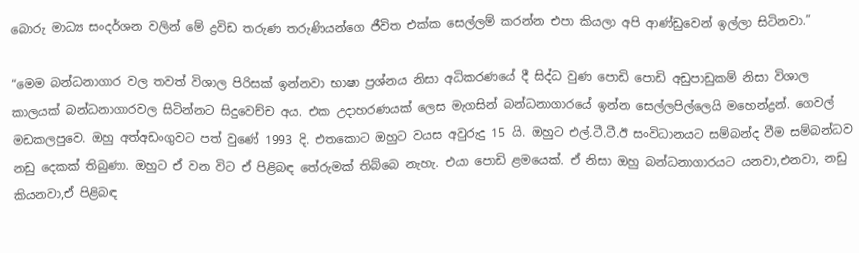බොරු මාධ්‍ය සංදර්ශන වලින් මේ ද්‍රවිඩ තරුණ තරුණියන්ගෙ ජීවිත එක්ක සෙල්ලම් කරන්න එපා කියලා අපි ආණ්ඩුවෙන් ඉල්ලා සිටිනවා.”

“මෙම බන්ධනාගාර වල තවත් විශාල පිරිසක් ඉන්නවා භාෂා ප්‍රශ්නය නිසා අධිකරණයේ දී සිද්ධ වුණ පොඩි පොඩි අඩුපාඩුකම් නිසා විශාල කාලයක් බන්ධනාගාරවල සිටින්නට සිදුවෙච්ච අය. එක උදාහරණයක් ලෙස මැගසින් බන්ධනාගාරයේ ඉන්න සෙල්ලපිල්ලෙයි මහෙන්ද්‍රන්. ගෙවල් මඩකලපුවෙ. ඔහු අත්අඩංගුවට පත් වුණේ 1993 දි. එතකොට ඔහුට වයස අවුරුදු 15 යි. ඔහුට එල්.ටී.ටී.ඊ සංවිධානයට සම්බන්ද වීම සම්බන්ධව නඩු දෙකක් තිබුණා. ඔහුට ඒ වන විට ඒ පිළිබඳ තේරුමක් තිබ්බෙ නැහැ. එයා පොඩි ළමයෙක්. ඒ නිසා ඔහු බන්ධනාගාරයට යනවා,එනවා, නඩු කියනවා,ඒ පිළිබඳ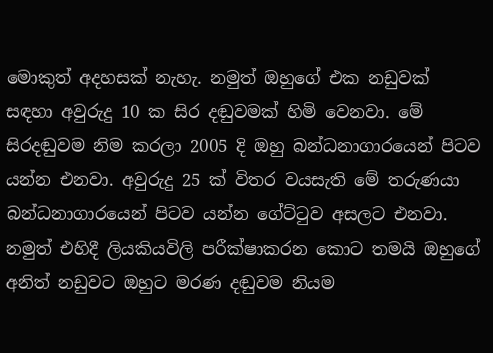මොකුත් අදහසක් නැහැ. නමුත් ඔහුගේ එක නඩුවක් සඳහා අවුරුදු 10 ක සිර දඬුවමක් හිමි වෙනවා. මේ සිරදඬුවම නිම කරලා 2005 දි ඔහු බන්ධනාගාරයෙන් පිටව යන්න එනවා. අවුරුදු 25 ක් විතර වයසැති මේ තරුණයා බන්ධනාගාරයෙන් පිටව යන්න ගේට්ටුව අසලට එනවා. නමුත් එහිදී ලියකියවිලි පරීක්ෂාකරන කොට තමයි ඔහුගේ අනිත් නඩුවට ඔහුට මරණ දඬුවම නියම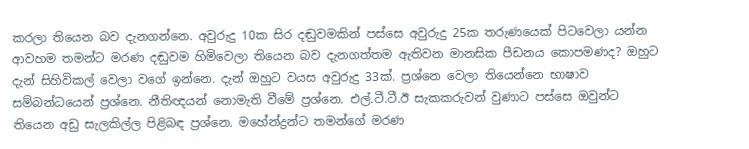කරලා තියෙන බව දැනගන්නෙ. අවුරුදු 10ක සිර දඬුවමකින් පස්සෙ අවුරුදු 25ක තරුණයෙක් පිටවෙලා යන්න ආවහම තමන්ට මරණ දඬුවම හිමිවෙලා තියෙන බව දැනගත්තම ඇතිවන මානසික පීඩනය කොපමණද? ඔහුට දැන් සිහිවිකල් වෙලා වගේ ඉන්නෙ. දැන් ඔහුට වයස අවුරුදු 33ක්. ප්‍රශ්නෙ වෙලා තියෙන්නෙ භාෂාව සම්බන්ධයෙන් ප්‍රශ්නෙ. නීතිඥයන් නොමැති වීමේ ප්‍රශ්නෙ. එල්.ටී.ටී.ඊ සැකකරුවන් වුණාට පස්සෙ ඔවුන්ට තියෙන අඩු සැලකිල්ල පිළිබඳ ප්‍රශ්නෙ. මහේන්ද්‍රන්ට තමන්ගේ මරණ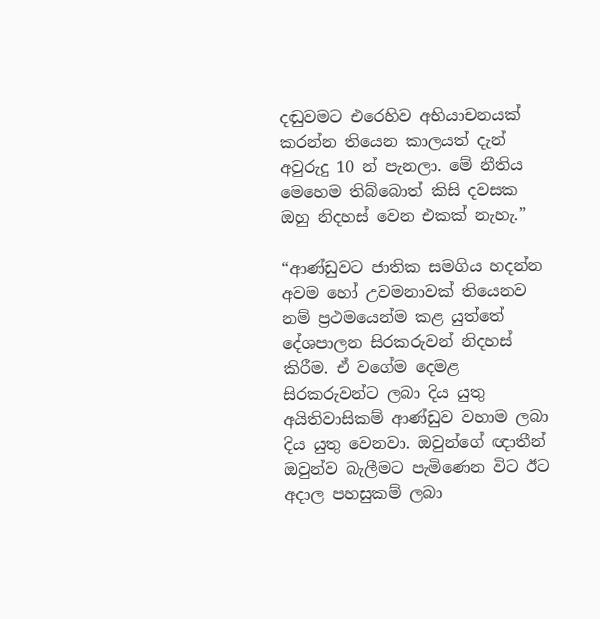දඬුවමට එරෙහිව අභියාචනයක් කරන්න තියෙන කාලයත් දැන් අවුරුදු 10 න් පැනලා. මේ නීතිය මෙහෙම තිබ්බොත් කිසි දවසක ඔහු නිදහස් වෙන එකක් නැහැ.”

“ආණ්ඩුවට ජාතික සමගිය හදන්න අවම හෝ උවමනාවක් තියෙනව නම් ප්‍රථමයෙන්ම කළ යුත්තේ දේශපාලන සිරකරුවන් නිදහස් කිරීම. ඒ වගේම දෙමළ සිරකරුවන්ට ලබා දිය යුතු අයිතිවාසිකම් ආණ්ඩුව වහාම ලබා දිය යුතු වෙනවා. ඔවුන්ගේ ඥාතීන් ඔවුන්ව බැලීමට පැමිණෙන විට ඊට අදාල පහසුකම් ලබා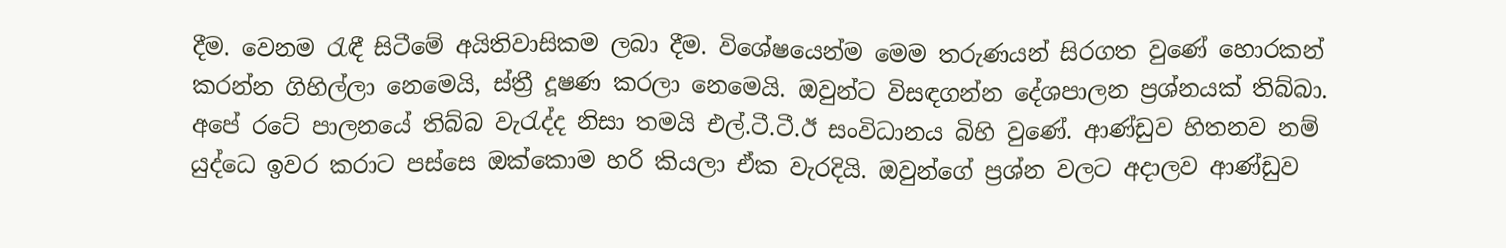දීම. වෙනම රැඳී සිටීමේ අයිතිවාසිකම ලබා දීම. විශේෂයෙන්ම මෙම තරුණයන් සිරගත වුණේ හොරකන් කරන්න ගිහිල්ලා නෙමෙයි, ස්ත්‍රී දූෂණ කරලා නෙමෙයි. ඔවුන්ට විසඳගන්න දේශපාලන ප්‍රශ්නයක් තිබ්බා. අපේ රටේ පාලනයේ තිබ්බ වැරැද්ද නිසා තමයි එල්.ටී.ටී.ඊ සංවිධානය බිහි වුණේ. ආණ්ඩුව හිතනව නම් යුද්ධෙ ඉවර කරාට පස්සෙ ඔක්කොම හරි කියලා ඒක වැරදියි. ඔවුන්ගේ ප්‍රශ්න වලට අදාලව ආණ්ඩුව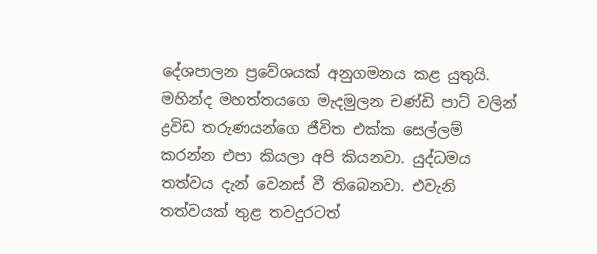දේශපාලන ප්‍රවේශයක් අනුගමනය කළ යුතුයි. මහින්ද මහත්තයගෙ මැදමුලන චණ්ඩි පාට් වලින් ද්‍රවිඩ තරුණයන්ගෙ ජීවිත එක්ක සෙල්ලම් කරන්න එපා කියලා අපි කියනවා. යුද්ධමය තත්වය දැන් වෙනස් වී තිබෙනවා. එවැනි තත්වයක් තුළ තවදුරටත්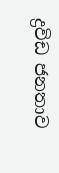ද්‍රවිඩ ජනතාව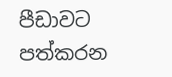පීඩාවට පත්කරන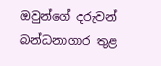ඔවුන්ගේ දරුවන් බන්ධනාගාර තුළ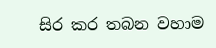සිර කර තබන වහාම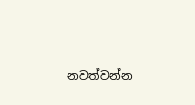නවත්වන්න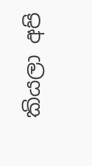කියලා අපි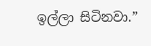ඉල්ලා සිටිනවා.”